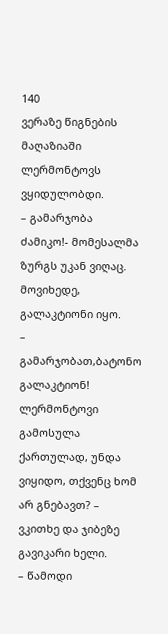140
ვერაზე წიგნების მაღაზიაში ლერმონტოვს ვყიდულობდი.
– გამარჯობა ძამიკო!- მომესალმა ზურგს უკან ვიღაც. მოვიხედე, გალაკტიონი იყო.
– გამარჯობათ,ბატონო გალაკტიონ! ლერმონტოვი გამოსულა ქართულად, უნდა ვიყიდო, თქვენც ხომ არ გნებავთ? – ვკითხე და ჯიბეზე გავიკარი ხელი.
– წამოდი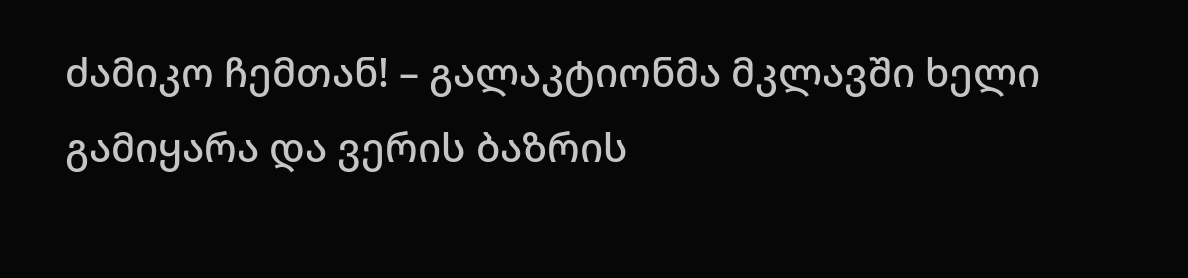ძამიკო ჩემთან! – გალაკტიონმა მკლავში ხელი გამიყარა და ვერის ბაზრის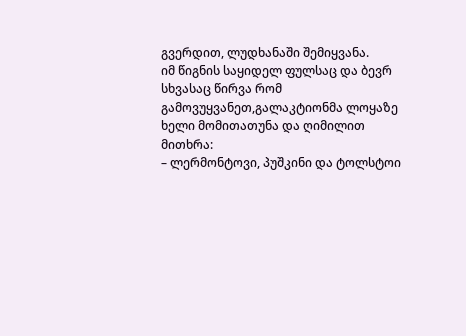გვერდით, ლუდხანაში შემიყვანა.
იმ წიგნის საყიდელ ფულსაც და ბევრ სხვასაც წირვა რომ გამოვუყვანეთ,გალაკტიონმა ლოყაზე ხელი მომითათუნა და ღიმილით მითხრა:
– ლერმონტოვი, პუშკინი და ტოლსტოი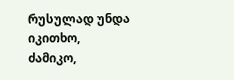რუსულად უნდა იკითხო, ძამიკო,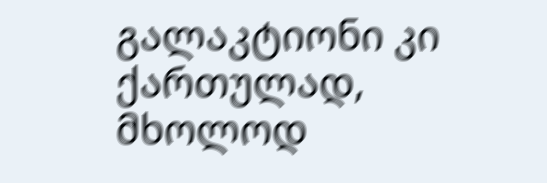გალაკტიონი კი ქართულად, მხოლოდ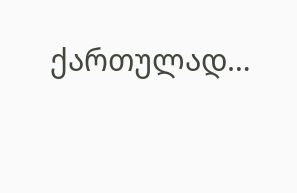ქართულად…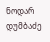ნოდარ დუმბაძე